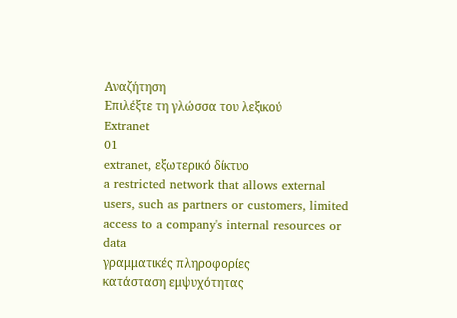Αναζήτηση
Επιλέξτε τη γλώσσα του λεξικού
Extranet
01
extranet, εξωτερικό δίκτυο
a restricted network that allows external users, such as partners or customers, limited access to a company's internal resources or data
γραμματικές πληροφορίες
κατάσταση εμψυχότητας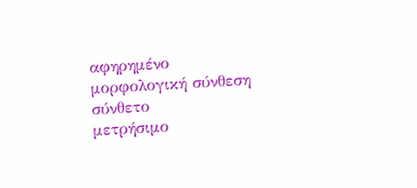αφηρημένο
μορφολογική σύνθεση
σύνθετο
μετρήσιμο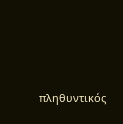πληθυντικός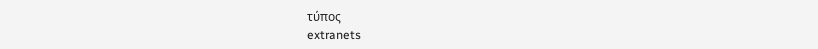τύπος
extranets